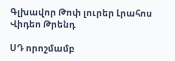Գլխավոր Թոփ լուրեր Լրահոս Վիդեո Թրենդ

ՍԴ որոշմամբ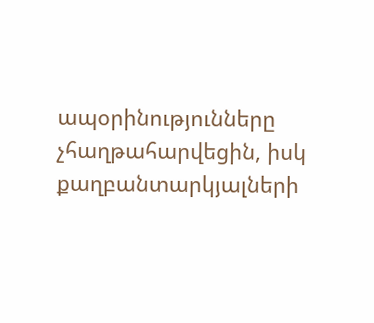ապօրինությունները չհաղթահարվեցին, իսկ քաղբանտարկյալների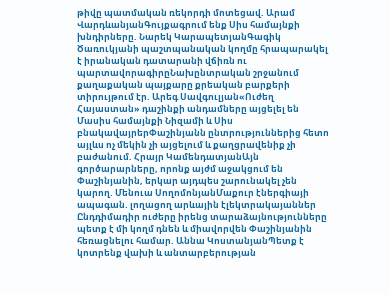թիվը պատմական ռեկորդի մոտեցավ. Արամ ՎարդևանյանԳույքագրում ենք Սիս համայնքի խնդիրները. Նարեկ ԿարապետյանԳագիկ Ծառուկյանի պաշտպանական կողմը հրապարակել է իրանական դատարանի վճիռն ու պարտավորագիրըՆախընտրական շրջանում քաղաքական պայքարը քրեական բարքերի տիրույթում էր. Արեգ Սավգուլյան«Ուժեղ Հայաստան» դաշինքի անդամները այցելել են Մասիս համայնքի Նիզամի և Սիս բնակավայրերՓաշինյանն ընտրություններից հետո այլևս ոչ մեկին չի այցելում և քաղցրավենիք չի բաժանում. Հրայր ԿամենդատյանԱյն գործարարները, որոնք այժմ աջակցում են Փաշինյանին, երկար այդպես շարունակել չեն կարող. Մենուա ՍողոմոնյանՄաքուր էներգիայի ապագան. լողացող արևային էլեկտրակայաններ Ընդդիմադիր ուժերը իրենց տարաձայնությունները պետք է մի կողմ դնեն և միավորվեն Փաշինյանին հեռացնելու համար. Աննա ԿոստանյանՊետք է կոտրենք վախի և անտարբերության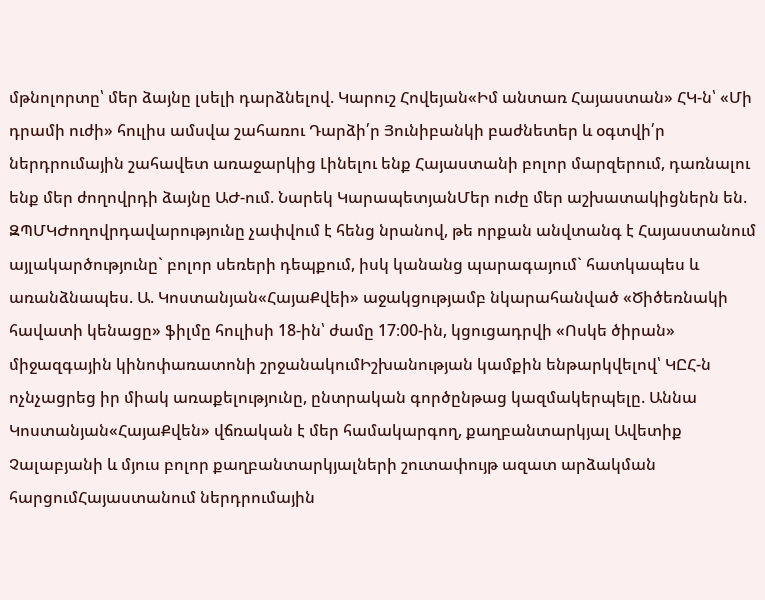մթնոլորտը՝ մեր ձայնը լսելի դարձնելով. Կարուշ Հովեյան«Իմ անտառ Հայաստան» ՀԿ-ն՝ «Մի դրամի ուժի» հուլիս ամսվա շահառու Դարձի՛ր Յունիբանկի բաժնետեր և օգտվի՛ր ներդրումային շահավետ առաջարկից Լինելու ենք Հայաստանի բոլոր մարզերում, դառնալու ենք մեր ժողովրդի ձայնը ԱԺ-ում. Նարեկ ԿարապետյանՄեր ուժը մեր աշխատակիցներն են. ԶՊՄԿԺողովրդավարությունը չափվում է հենց նրանով, թե որքան անվտանգ է Հայաստանում այլակարծությունը` բոլոր սեռերի դեպքում, իսկ կանանց պարագայում` հատկապես և առանձնապես. Ա. Կոստանյան«ՀայաՔվեի» աջակցությամբ նկարահանված «Ծիծեռնակի հավատի կենացը» ֆիլմը հուլիսի 18-ին՝ ժամը 17։00-ին, կցուցադրվի «Ոսկե ծիրան» միջազգային կինոփառատոնի շրջանակումԻշխանության կամքին ենթարկվելով՝ ԿԸՀ-ն ոչնչացրեց իր միակ առաքելությունը, ընտրական գործընթաց կազմակերպելը. Աննա Կոստանյան«ՀայաՔվեն» վճռական է մեր համակարգող, քաղբանտարկյալ Ավետիք Չալաբյանի և մյուս բոլոր քաղբանտարկյալների շուտափույթ ազատ արձակման հարցումՀայաստանում ներդրումային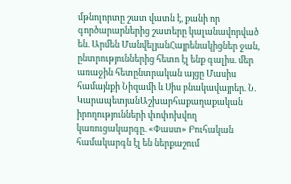մթնոլորտը շատ վատն է, քանի որ գործարարներից շատերը կալանավորված են. Արմեն ՄանվելյանՀայրենակիցներ ջան, ընտրություններից հետո էլ ենք գալիս. մեր առաջին հետընտրական այցը Մասիս համայնքի Նիզամի և Սիս բնակավայրեր. Ն. ԿարապետյանԱշխարհաքաղաքական իրողությունների փոփոխվող կառուցակարգը. «Փաստ» Բուհական համակարգն էլ են ներքաշում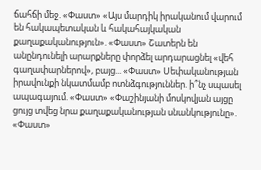ճահճի մեջ. «Փաստ» «Այս մարդիկ իրականում վարում են հակապետական և հակահայկական քաղաքականություն». «Փաստ» Շատերն են անընդունելի արարքները փորձել արդարացնել «վեհ գաղափարներով», բայց... «Փաստ» Սեփականության իրավունքի նկատմամբ ոտնձգություններ. ի՞նչ սպասել ապագայում. «Փաստ» «Փաշինյանի մոսկովյան այցը ցույց տվեց նրա քաղաքականության սնանկությունը». «Փաստ»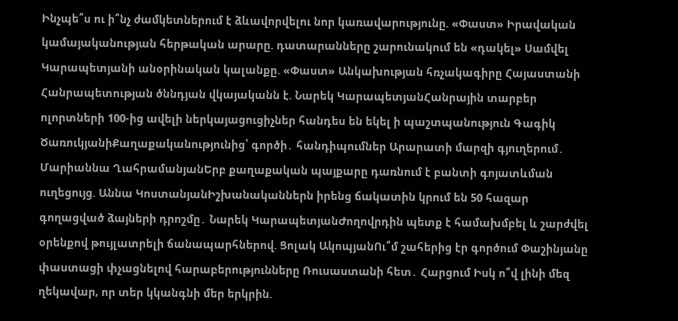Ինչպե՞ս ու ի՞նչ ժամկետներում է ձևավորվելու նոր կառավարությունը. «Փաստ» Իրավական կամայականության հերթական արարը. դատարանները շարունակում են «դակել» Սամվել Կարապետյանի անօրինական կալանքը. «Փաստ» Անկախության հռչակագիրը Հայաստանի Հանրապետության ծննդյան վկայականն է. Նարեկ ԿարապետյանՀանրային տարբեր ոլորտների 100-ից ավելի ներկայացուցիչներ հանդես են եկել ի պաշտպանություն Գագիկ ԾառուկյանիՔաղաքականությունից՝ գործի․ հանդիպումներ Արարատի մարզի գյուղերում․ Մարիաննա ՂահրամանյանԵրբ քաղաքական պայքարը դառնում է բանտի գոյատևման ուղեցույց. Աննա ԿոստանյանԻշխանականներն իրենց ճակատին կրում են 50 հազար գողացված ձայների դրոշմը․ Նարեկ ԿարապետյանԺողովրդին պետք է համախմբել և շարժվել օրենքով թույլատրելի ճանապարհներով. Ցոլակ ԱկոպյանՈւ՞մ շահերից էր գործում Փաշինյանը փաստացի փչացնելով հարաբերությունները Ռուսաստանի հետ․ Հարցում Իսկ ո՞վ լինի մեզ ղեկավար, որ տեր կկանգնի մեր երկրին.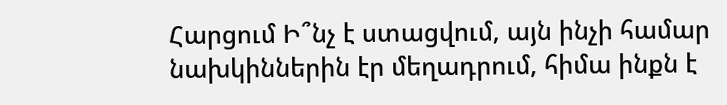Հարցում Ի՞նչ է ստացվում, այն ինչի համար նախկիններին էր մեղադրում, հիմա ինքն է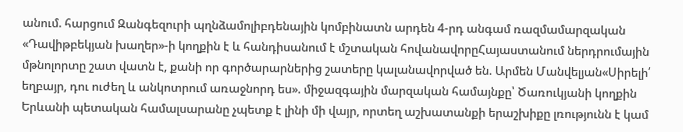անում. հարցում Զանգեզուրի պղնձամոլիբդենային կոմբինատն արդեն 4-րդ անգամ ռազմամարզական «Դավիթբեկյան խաղեր»-ի կողքին է և հանդիսանում է մշտական հովանավորըՀայաստանում ներդրումային մթնոլորտը շատ վատն է, քանի որ գործարարներից շատերը կալանավորված են. Արմեն Մանվելյան«Սիրելի՛ եղբայր, դու ուժեղ և անկոտրում առաջնորդ ես». միջազգային մարզական համայնքը՝ Ծառուկյանի կողքին Երևանի պետական համալսարանը չպետք է լինի մի վայր, որտեղ աշխատանքի երաշխիքը լռությունն է կամ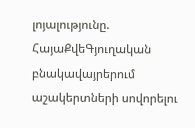լոյալությունը. ՀայաՔվեԳյուղական բնակավայրերում աշակերտների սովորելու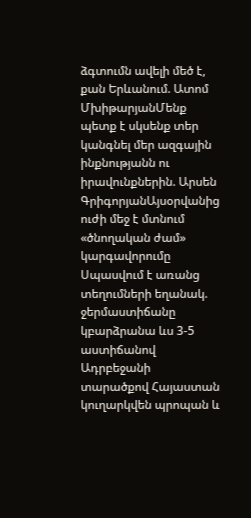ձգտումն ավելի մեծ է, քան Երևանում. Ատոմ ՄխիթարյանՄենք պետք է սկսենք տեր կանգնել մեր ազգային ինքնությանն ու իրավունքներին. Արսեն ԳրիգորյանԱյսօրվանից ուժի մեջ է մտնում «ծնողական ժամ» կարգավորումը Սպասվում է առանց տեղումների եղանակ. ջերմաստիճանը կբարձրանա ևս 3-5 աստիճանով Ադրբեջանի տարածքով Հայաստան կուղարկվեն պրոպան և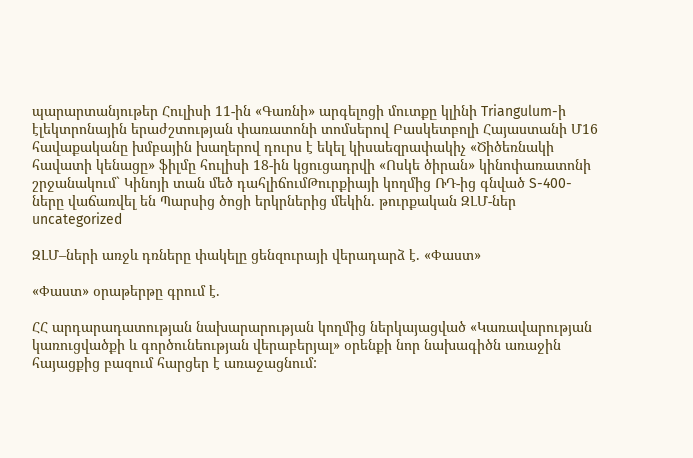պարարտանյութեր Հուլիսի 11-ին «Գառնի» արգելոցի մուտքը կլինի Triangulum-ի էլեկտրոնային երաժշտության փառատոնի տոմսերով Բասկետբոլի Հայաստանի Մ16 հավաքականը խմբային խաղերով դուրս է եկել կիսաեզրափակիչ «Ծիծեռնակի հավատի կենացը» ֆիլմը հուլիսի 18-ին կցուցադրվի «Ոսկե ծիրան» կինոփառատոնի շրջանակում` Կինոյի տան մեծ դահլիճումԹուրքիայի կողմից ՌԴ-ից գնված S-400-ները վաճառվել են Պարսից ծոցի երկրներից մեկին. թուրքական ԶԼՄ-ներ
uncategorized

ԶԼՄ–ների առջև դռները փակելը ցենզուրայի վերադարձ է. «Փաստ»

«Փաստ» օրաթերթը գրում է.

ՀՀ արդարադատության նախարարության կողմից ներկայացված «Կառավարության կառուցվածքի և գործունեության վերաբերյալ» օրենքի նոր նախագիծն առաջին հայացքից բազում հարցեր է առաջացնում: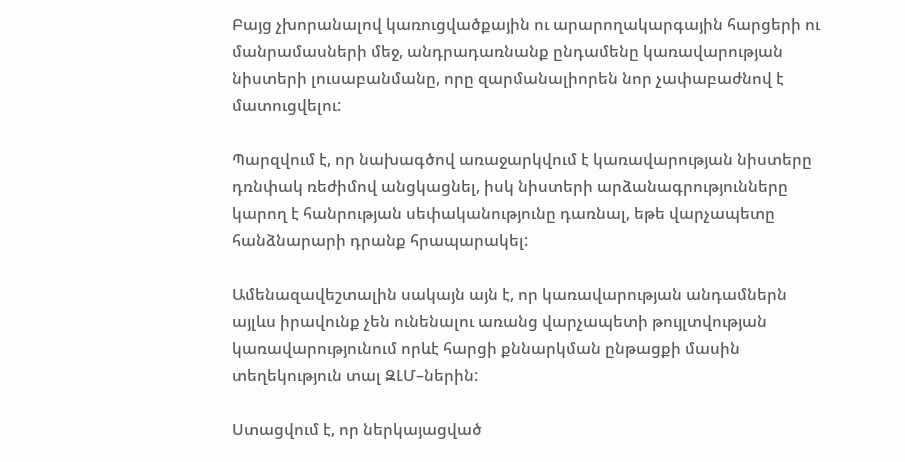Բայց չխորանալով կառուցվածքային ու արարողակարգային հարցերի ու մանրամասների մեջ, անդրադառնանք ընդամենը կառավարության նիստերի լուսաբանմանը, որը զարմանալիորեն նոր չափաբաժնով է մատուցվելու:

Պարզվում է, որ նախագծով առաջարկվում է կառավարության նիստերը դռնփակ ռեժիմով անցկացնել, իսկ նիստերի արձանագրությունները կարող է հանրության սեփականությունը դառնալ, եթե վարչապետը հանձնարարի դրանք հրապարակել:

Ամենազավեշտալին սակայն այն է, որ կառավարության անդամներն այլևս իրավունք չեն ունենալու առանց վարչապետի թույլտվության կառավարությունում որևէ հարցի քննարկման ընթացքի մասին տեղեկություն տալ ԶԼՄ–ներին:

Ստացվում է, որ ներկայացված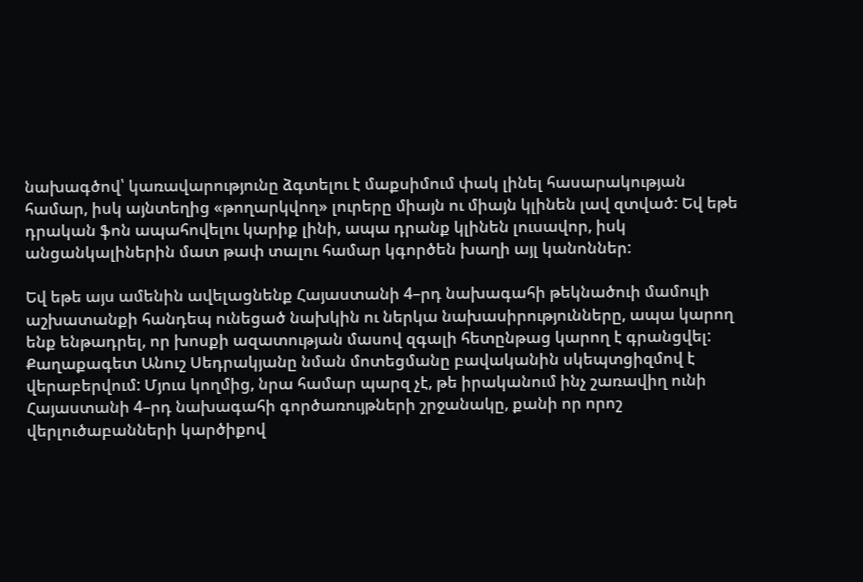նախագծով՝ կառավարությունը ձգտելու է մաքսիմում փակ լինել հասարակության համար, իսկ այնտեղից «թողարկվող» լուրերը միայն ու միայն կլինեն լավ զտված: Եվ եթե դրական ֆոն ապահովելու կարիք լինի, ապա դրանք կլինեն լուսավոր, իսկ անցանկալիներին մատ թափ տալու համար կգործեն խաղի այլ կանոններ:

Եվ եթե այս ամենին ավելացնենք Հայաստանի 4–րդ նախագահի թեկնածուի մամուլի աշխատանքի հանդեպ ունեցած նախկին ու ներկա նախասիրությունները, ապա կարող ենք ենթադրել, որ խոսքի ազատության մասով զգալի հետընթաց կարող է գրանցվել: Քաղաքագետ Անուշ Սեդրակյանը նման մոտեցմանը բավականին սկեպտցիզմով է վերաբերվում: Մյուս կողմից, նրա համար պարզ չէ, թե իրականում ինչ շառավիղ ունի Հայաստանի 4–րդ նախագահի գործառույթների շրջանակը, քանի որ որոշ վերլուծաբանների կարծիքով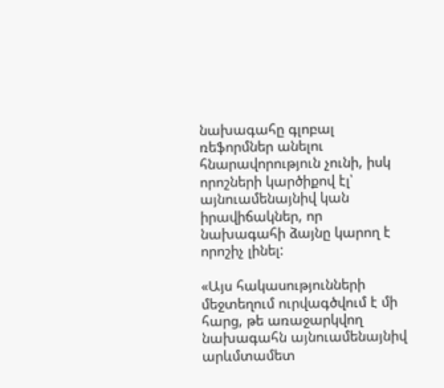նախագահը գլոբալ ռեֆորմներ անելու հնարավորություն չունի, իսկ որոշների կարծիքով էլ՝ այնուամենայնիվ կան իրավիճակներ, որ նախագահի ձայնը կարող է որոշիչ լինել:

«Այս հակասությունների մեջտեղում ուրվագծվում է մի հարց, թե առաջարկվող նախագահն այնուամենայնիվ արևմտամետ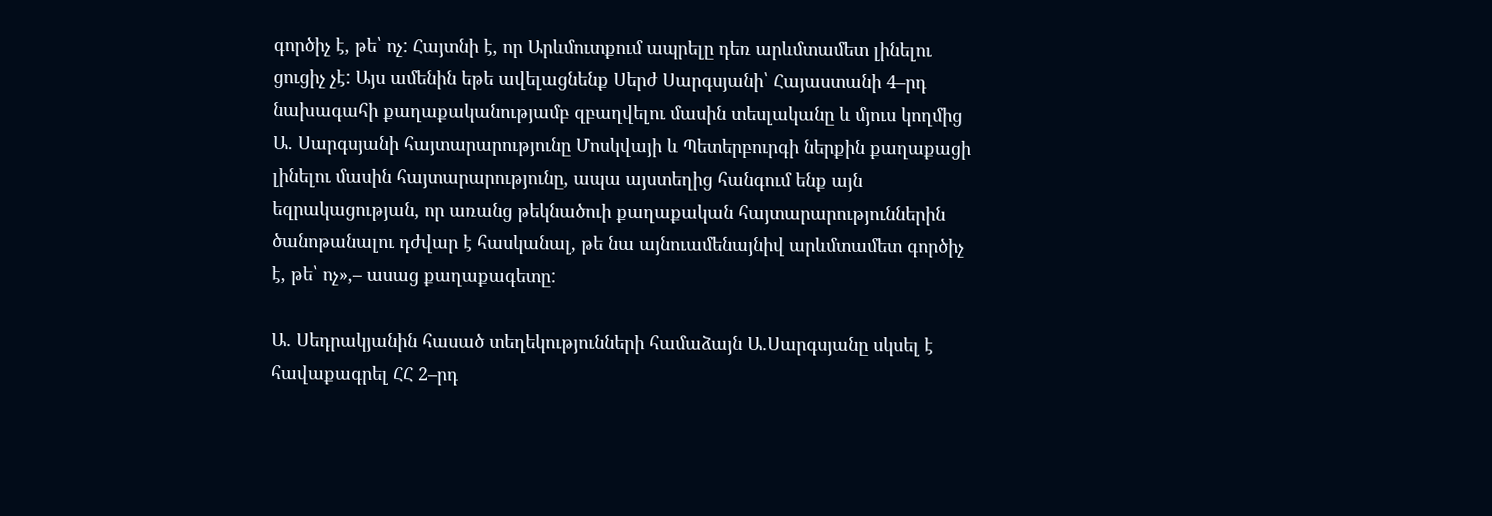գործիչ է, թե՝ ոչ: Հայտնի է, որ Արևմուտքում ապրելը դեռ արևմտամետ լինելու ցուցիչ չէ: Այս ամենին եթե ավելացնենք Սերժ Սարգսյանի՝ Հայաստանի 4–րդ նախագահի քաղաքականությամբ զբաղվելու մասին տեսլականը և մյուս կողմից Ա. Սարգսյանի հայտարարությունը Մոսկվայի և Պետերբուրգի ներքին քաղաքացի լինելու մասին հայտարարությունը, ապա այստեղից հանգում ենք այն եզրակացության, որ առանց թեկնածուի քաղաքական հայտարարություններին ծանոթանալու դժվար է հասկանալ, թե նա այնուամենայնիվ արևմտամետ գործիչ է, թե՝ ոչ»,– ասաց քաղաքագետը:

Ա. Սեդրակյանին հասած տեղեկությունների համաձայն Ա.Սարգսյանը սկսել է հավաքագրել ՀՀ 2–րդ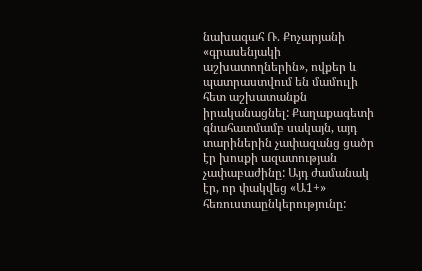նախագահ Ռ. Քոչարյանի «գրասենյակի աշխատողներին», ովքեր և պատրաստվում են մամուլի հետ աշխատանքն իրականացնել: Քաղաքագետի գնահատմամբ սակայն, այդ տարիներին չափազանց ցածր էր խոսքի ազատության չափաբաժինը: Այդ ժամանակ էր, որ փակվեց «Ա1+» հեռուստաընկերությունը: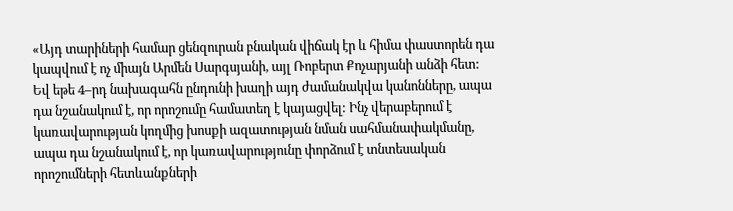«Այդ տարիների համար ցենզուրան բնական վիճակ էր և հիմա փաստորեն դա կապվում է ոչ միայն Արմեն Սարգսյանի, այլ Ռոբերտ Քոչարյանի անձի հետ: Եվ եթե 4–րդ նախագահն ընդունի խաղի այդ ժամանակվա կանոնները, ապա դա նշանակում է, որ որոշումը համատեղ է կայացվել: Ինչ վերաբերում է կառավարության կողմից խոսքի ազատության նման սահմանափակմանը, ապա դա նշանակում է, որ կառավարությունը փորձում է տնտեսական որոշումների հետևանքների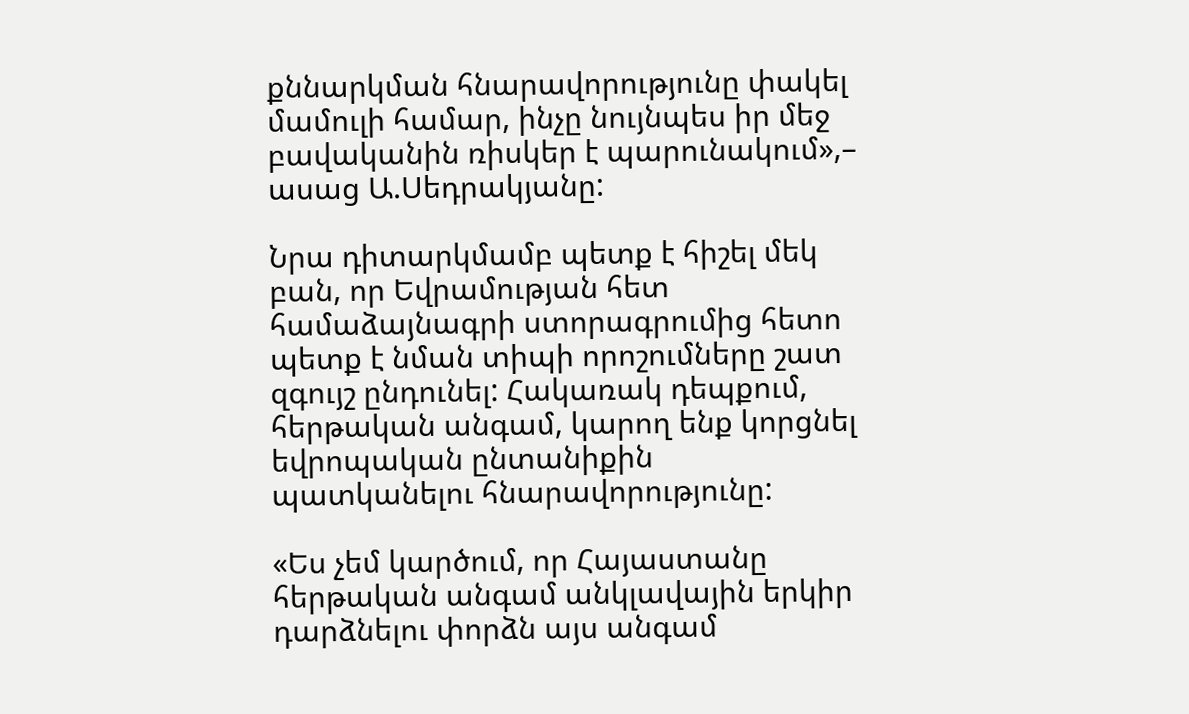քննարկման հնարավորությունը փակել մամուլի համար, ինչը նույնպես իր մեջ բավականին ռիսկեր է պարունակում»,– ասաց Ա.Սեդրակյանը:

Նրա դիտարկմամբ պետք է հիշել մեկ բան, որ Եվրամության հետ համաձայնագրի ստորագրումից հետո պետք է նման տիպի որոշումները շատ զգույշ ընդունել: Հակառակ դեպքում, հերթական անգամ, կարող ենք կորցնել եվրոպական ընտանիքին պատկանելու հնարավորությունը:

«Ես չեմ կարծում, որ Հայաստանը հերթական անգամ անկլավային երկիր դարձնելու փորձն այս անգամ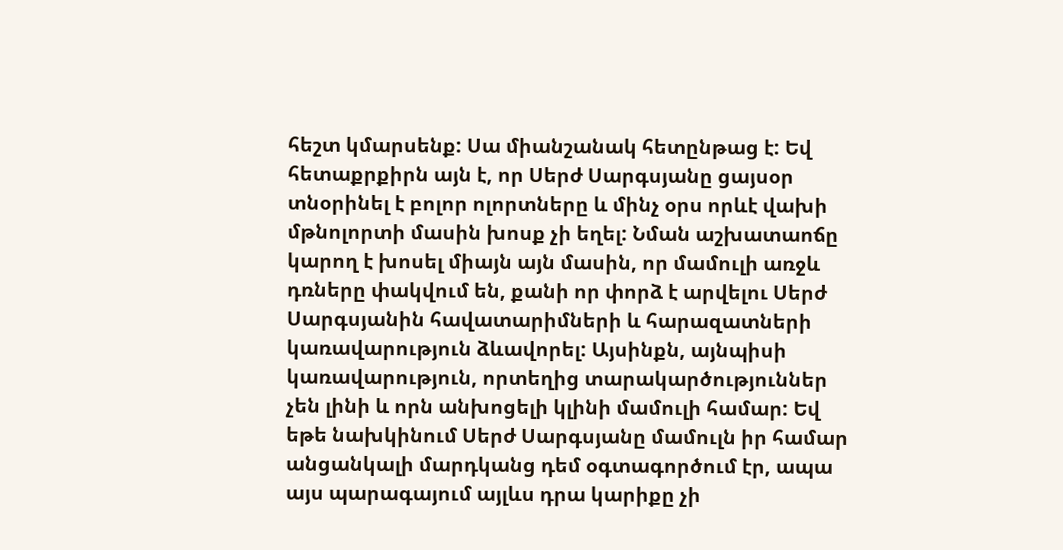հեշտ կմարսենք: Սա միանշանակ հետընթաց է: Եվ հետաքրքիրն այն է, որ Սերժ Սարգսյանը ցայսօր տնօրինել է բոլոր ոլորտները և մինչ օրս որևէ վախի մթնոլորտի մասին խոսք չի եղել: Նման աշխատաոճը կարող է խոսել միայն այն մասին, որ մամուլի առջև դռները փակվում են, քանի որ փորձ է արվելու Սերժ Սարգսյանին հավատարիմների և հարազատների կառավարություն ձևավորել: Այսինքն, այնպիսի կառավարություն, որտեղից տարակարծություններ չեն լինի և որն անխոցելի կլինի մամուլի համար: Եվ եթե նախկինում Սերժ Սարգսյանը մամուլն իր համար անցանկալի մարդկանց դեմ օգտագործում էր, ապա այս պարագայում այլևս դրա կարիքը չի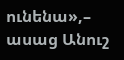ունենա»,– ասաց Անուշ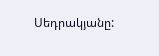Սեդրակյանը: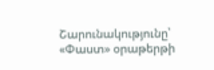Շարունակությունը՝ «Փաստ» օրաթերթի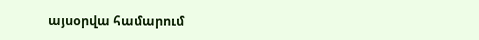այսօրվա համարում